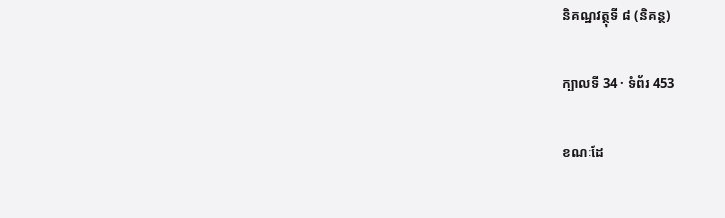និគណ្ឋវត្ថុទី ៨ (និគន្ថ)

ក្បាលទី 34 · ទំព័រ 453

ខណៈដែ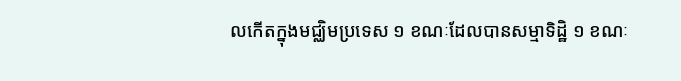លកើតក្នុងមជ្ឈិមប្រទេស ១ ខណៈដែលបានសម្មាទិដ្ឋិ ១ ខណៈ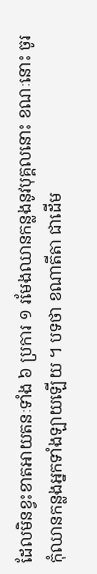ដែលមិនខ្វះខាតអាយតនៈទាំង ៦ ប្រការ ១ រមែងឈានកន្លងនូវបុគ្គលនោះ ខណៈនោះ ចូរកុំឈានកន្លងអ្នកទាំងឡាយឡើយ ។ បទថា ខណាតីតា ជាដើម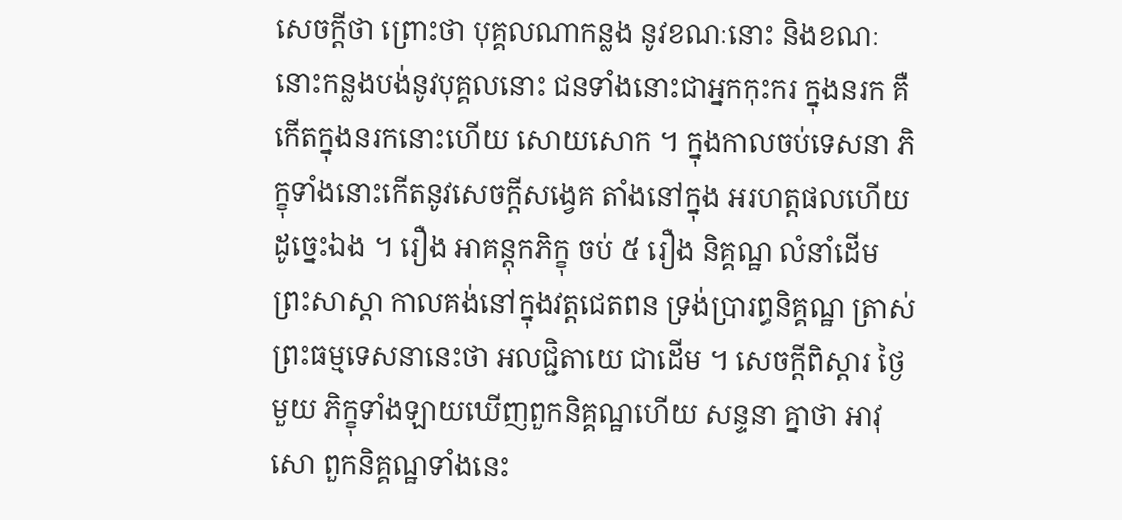សេចក្តីថា ព្រោះថា បុគ្គលណាកន្លង នូវខណៈនោះ និងខណៈនោះកន្លងបង់នូវបុគ្គលនោះ ជនទាំងនោះជាអ្នកកុះករ ក្នុងនរក គឺកើតក្នុងនរកនោះហើយ សោយសោក ។ ក្នុងកាលចប់ទេសនា ភិក្ខុទាំងនោះកើតនូវសេចក្តីសង្វេគ តាំងនៅក្នុង អរហត្តផលហើយ ដូច្នេះឯង ។ រឿង អាគន្តុកភិក្ខុ ចប់ ៥ រឿង និគ្គណ្ឋ លំនាំដើម ព្រះសាស្តា កាលគង់នៅក្នុងវត្តជេតពន ទ្រង់ប្រារព្ធនិគ្គណ្ឋ ត្រាស់ ព្រះធម្មទេសនានេះថា អលជ្ជិតាយេ ជាដើម ។ សេចក្តីពិស្តារ ថ្ងៃមួយ ភិក្ខុទាំងឡាយឃើញពួកនិគ្គណ្ឋហើយ សន្ទនា គ្នាថា អាវុសោ ពួកនិគ្គណ្ឋទាំងនេះ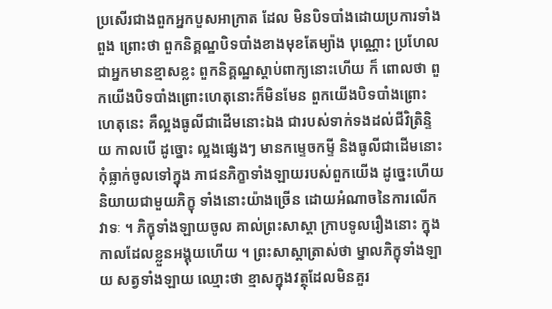ប្រសើរជាងពួកអ្នកបួសអាក្រាត ដែល មិនបិទបាំងដោយប្រការទាំងពួង ព្រោះថា ពួកនិគ្គណ្ឋបិទបាំងខាងមុខតែម្យ៉ាង បុណ្ណោះ ប្រហែលជាអ្នកមានខ្មាសខ្លះ ពួកនិគ្គណ្ឋស្តាប់ពាក្យនោះហើយ ក៏ ពោលថា ពួកយើងបិទបាំងព្រោះហេតុនោះក៏មិនមែន ពួកយើងបិទបាំងព្រោះ ហេតុនេះ គឺល្អងធូលីជាដើមនោះឯង ជារបស់ទាក់ទងដល់ជីវិត្រិន្ទិយ កាលបើ ដូច្នោះ ល្អងផ្សេងៗ មានកម្ទេចកម្ទី និងធូលីជាដើមនោះ កុំធ្លាក់ចូលទៅក្នុង ភាជនភិក្ខាទាំងឡាយរបស់ពួកយើង ដូច្នេះហើយ និយាយជាមួយភិក្ខុ ទាំងនោះយ៉ាងច្រើន ដោយអំណាចនៃការលើកវាទៈ ។ ភិក្ខុទាំងឡាយចូល គាល់ព្រះសាស្តា ក្រាបទូលរឿងនោះ ក្នុងកាលដែលខ្លួនអង្គុយហើយ ។ ព្រះសាស្តាត្រាស់ថា ម្នាលភិក្ខុទាំងឡាយ សត្វទាំងឡាយ ឈ្មោះថា ខ្មាសក្នុងវត្ថុដែលមិនគួរ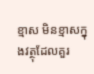ខ្មាស មិនខ្មាសក្នុងវត្ថុដែលគួរ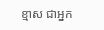ខ្មាស ជាអ្នក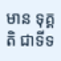មាន ទុគ្គតិ ជាទីទ